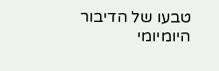טבעו של הדיבור היומיומי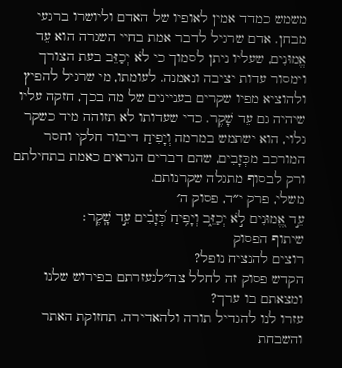משמש כמדד אמין לאופיו של האדם וליושרו ברגעי מבחן. אדם שרגיל לדבר אמת בחיי השגרה הוא עֵד אֱמוּנִים, שעליו ניתן לסמוך כי לֹא יְכַזֵּב בעת הצורך וימסור עדות יציבה ונאמנה. לעומתו, מי שרגיל להפיץ ולהוציא מפיו שקרים בעניינים של מה בכך, חזקה עליו שיהיה גם עֵד שָׁקֶר. כדי שעדותו לא תזוהה מיד כשקר גלוי, הוא ישתמש במרמה וְיָפִיחַ דיבור חלקי וחסר המורכב מכְּזָבִים, שהם דברים הנראים כאמת בתחילתם ורק לבסוף מתגלה שקרנותם.
משלי, פרק י״ד, פסוק ה׳
עֵ֣ד אֱ֭מוּנִים לֹ֣א יְכַזֵּ֑ב וְיָפִ֥יחַ כְּ֝זָבִ֗ים עֵ֣ד שָֽׁקֶר׃
שיתוף הפסוק
רוצים להנציח נופל?
הקדש פסוק זה לחלל צה״לנעזרתם בפירוש שלנו ומצאתם בו ערך?
עזרו לנו להגדיל תורה ולהאדירה. תחזוקת האתר והשבחת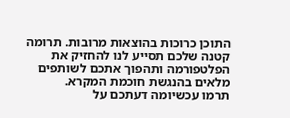התוכן כרוכות בהוצאות מרובות. תרומה קטנה שלכם תסייע לנו להחזיק את הפלטפורמה ותהפוך אתכם לשותפים מלאים בהנגשת חוכמת המקרא.
תרמו עכשיומה דעתכם על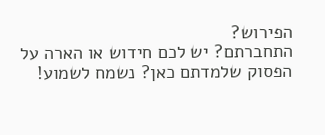הפירוש?
התחברתם? יש לכם חידוש או הארה על הפסוק שלמדתם כאן? נשמח לשמוע!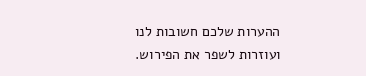ההערות שלכם חשובות לנו ועוזרות לשפר את הפירוש.